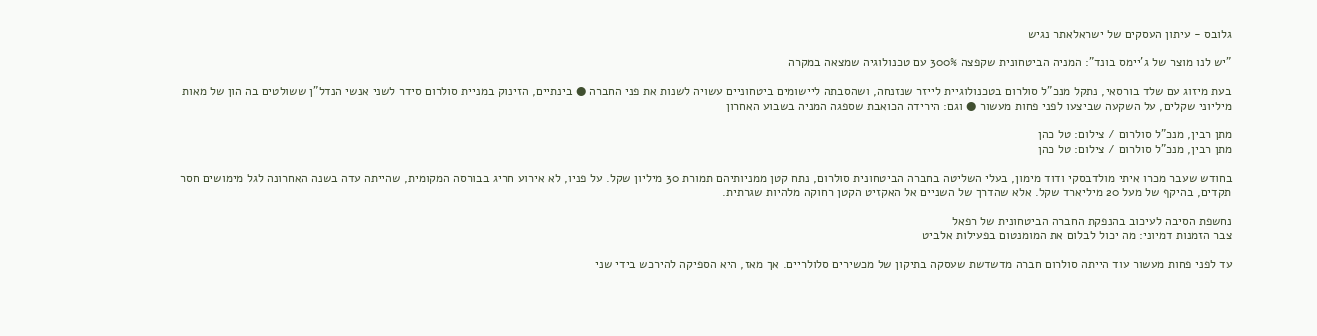גלובס - עיתון העסקים של ישראלאתר נגיש

"יש לנו מוצר של ג'יימס בונד": המניה הביטחונית שקפצה 300% עם טכנולוגיה שמצאה במקרה

בעת מיזוג עם שלד בורסאי, נתקל מנכ"ל סולרום בטכנולוגיית לייזר שנזנחה, ושהסבתה ליישומים ביטחוניים עשויה לשנות את פני החברה ● בינתיים, הזינוק במניית סולרום סידר לשני אנשי הנדל"ן ששולטים בה הון של מאות מיליוני שקלים, על השקעה שביצעו לפני פחות מעשור ● וגם: הירידה הכואבת שספגה המניה בשבוע האחרון

מתן רבין, מנכ"ל סולרום / צילום: טל כהן
מתן רבין, מנכ"ל סולרום / צילום: טל כהן

בחודש שעבר מכרו איתי מולדבסקי ודוד מימון, בעלי השליטה בחברה הביטחונית סולרום, נתח קטן ממניותיהם תמורת 30 מיליון שקל. על פניו, לא אירוע חריג בבורסה המקומית, שהייתה עדה בשנה האחרונה לגל מימושים חסר תקדים, בהיקף של מעל 20 מיליארד שקל. אלא שהדרך של השניים אל האקזיט הקטן רחוקה מלהיות שגרתית.

נחשפת הסיבה לעיכוב בהנפקת החברה הביטחונית של רפאל
צבר הזמנות דמיוני: מה יכול לבלום את המומנטום בפעילות אלביט

עד לפני פחות מעשור עוד הייתה סולרום חברה מדשדשת שעסקה בתיקון של מכשירים סלולריים. אך מאז, היא הספיקה להירכש בידי שני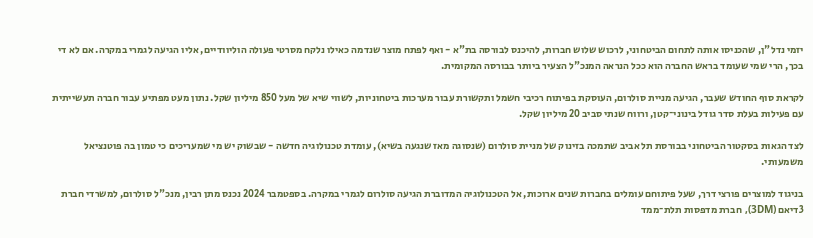יזמי נדל"ן, שהכניסו אותה לתחום הביטחוני, לרכוש שלוש חברות, להיכנס לבורסה בת"א - ואף לפתח מוצר שנדמה כאילו נלקח מסרטי פעולה הוליוודיים, אליו הגיעה לגמרי במקרה. אם לא די בכך, הרי שמי שעומד בראש החברה הוא ככל הנראה המנכ"ל הצעיר ביותר בבורסה המקומית.

לקראת סוף החודש שעבר, הגיעה מניית סולרום, העוסקת בפיתוח רכיבי חשמל ותקשורת עבור מערכות ביטחוניות, לשווי שיא של מעל 850 מיליון שקל. נתון מעט מפתיע עבור חברה תעשייתית עם פעילות בעלת סדר גודל בינוני־קטן, ורווח שנתי סביב 20 מיליון שקל.

לצד הגאות בסקטור הביטחוני בבורסת תל אביב שתמכה בזינוק של מניית סולרום (שנסוגה מאז שנגעה בשיא), עומדת טכנולוגיה חדשה - שבשוק יש מי שמעריכים כי טמון בה פוטנציאל משמעותי.

בניגוד למוצרים פורצי דרך, שעל פיתוחם עומלים בחברות שנים ארוכות, אל הטכנולוגיה המדוברת הגיעה סולרום לגמרי במקרה. בספטמבר 2024 נכנס מתן רבין, מנכ"ל סולרום, למשרדי חברת 3דיאם (3DM), חברת מדפסות תלת־ממד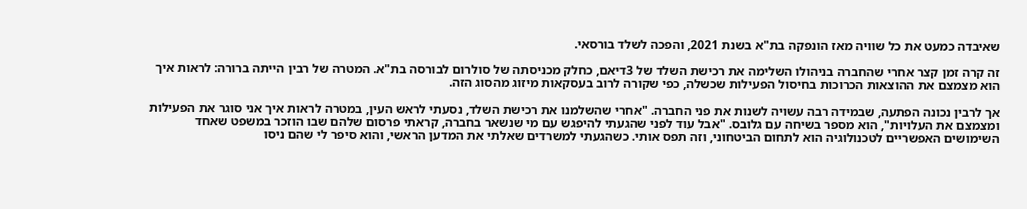שאיבדה כמעט את כל שוויה מאז הונפקה בת"א בשנת 2021, והפכה לשלד בורסאי.

זה קרה זמן קצר אחרי שהחברה בניהולו השלימה את רכישת השלד של 3דיאם, כחלק מכניסתה של סולרום לבורסה בת"א. המטרה של רבין הייתה ברורה: לראות איך הוא מצמצם את ההוצאות הכרוכות בחיסול הפעילות שכשלה, כפי שקורה לרוב בעסקאות מיזוג מהסוג הזה.

אך לרבין נכונה הפתעה, שבמידה רבה עשויה לשנות את פני החברה. "אחרי שהשלמנו את רכישת השלד, נסעתי לראש העין, במטרה לראות איך אני סוגר את הפעילות ומצמצם את העלויות", הוא מספר בשיחה עם גלובס. "אבל עוד לפני שהגעתי להיפגש עם מי שנשאר בחברה, קראתי פרסום שלהם שבו הוזכר במשפט שאחד השימושים האפשריים לטכנולוגיה הוא לתחום הביטחוני, וזה תפס אותי. כשהגעתי למשרדים שאלתי את המדען הראשי, והוא סיפר לי שהם ניסו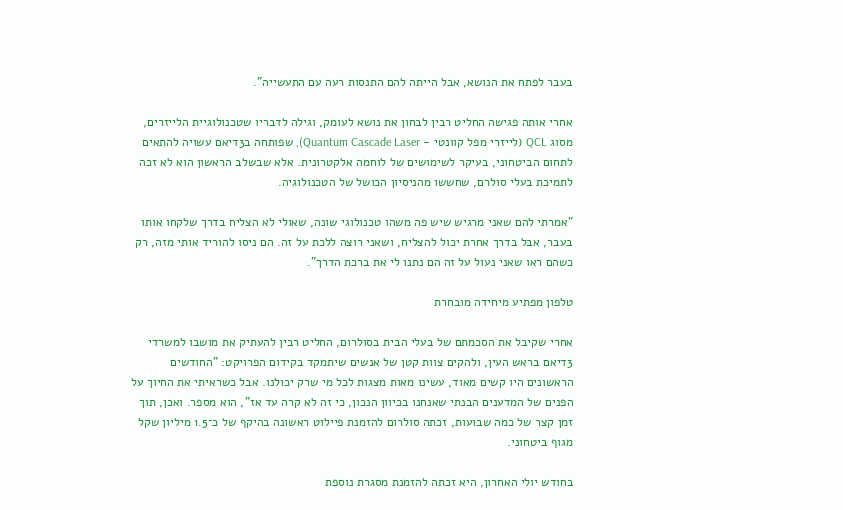בעבר לפתח את הנושא, אבל הייתה להם התנסות רעה עם התעשייה".

אחרי אותה פגישה החליט רבין לבחון את נושא לעומק, וגילה לדבריו שטכנולוגיית הלייזרים, מסוג QCL (לייזרי מפל קוונטי - Quantum Cascade Laser), שפותחה ב3דיאם עשויה להתאים לתחום הביטחוני, בעיקר לשימושים של לוחמה אלקטרונית. אלא שבשלב הראשון הוא לא זכה לתמיכת בעלי סולרם, שחששו מהניסיון הכושל של הטכנולוגיה.

"אמרתי להם שאני מרגיש שיש פה משהו טכנולוגי שונה, שאולי לא הצליח בדרך שלקחו אותו בעבר, אבל בדרך אחרת יכול להצליח, ושאני רוצה ללכת על זה. הם ניסו להוריד אותי מזה, רק כשהם ראו שאני נעול על זה הם נתנו לי את ברכת הדרך".

טלפון מפתיע מיחידה מובחרת

אחרי שקיבל את הסכמתם של בעלי הבית בסולרום, החליט רבין להעתיק את מושבו למשרדי 3דיאם בראש העין, ולהקים צוות קטן של אנשים שיתמקד בקידום הפרויקט: "החודשים הראשונים היו קשים מאוד, עשינו מאות מצגות לכל מי שרק יכולנו. אבל כשראיתי את החיוך על הפנים של המדענים הבנתי שאנחנו בכיוון הנכון, כי זה לא קרה עד אז", הוא מספר. ואכן, תוך זמן קצר של כמה שבועות, זכתה סולרום להזמנת פיילוט ראשונה בהיקף של כ־1.5 מיליון שקל מגוף ביטחוני.

בחודש יולי האחרון, היא זכתה להזמנת מסגרת נוספת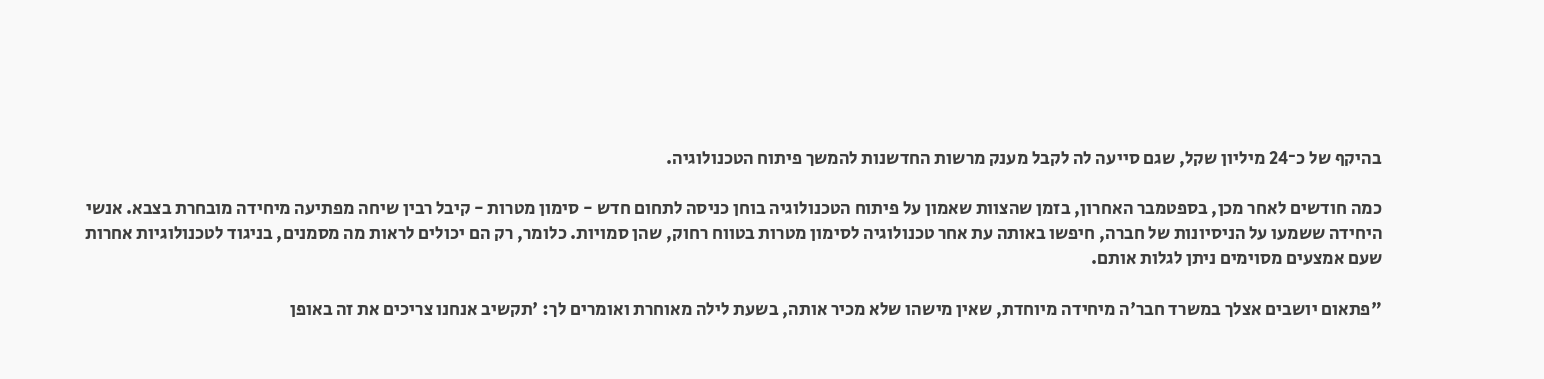בהיקף של כ־24 מיליון שקל, שגם סייעה לה לקבל מענק מרשות החדשנות להמשך פיתוח הטכנולוגיה.

כמה חודשים לאחר מכן, בספטמבר האחרון, בזמן שהצוות שאמון על פיתוח הטכנולוגיה בוחן כניסה לתחום חדש - סימון מטרות - קיבל רבין שיחה מפתיעה מיחידה מובחרת בצבא. אנשי היחידה ששמעו על הניסיונות של חברה, חיפשו באותה עת אחר טכנולוגיה לסימון מטרות בטווח רחוק, שהן סמויות. כלומר, רק הם יכולים לראות מה מסמנים, בניגוד לטכנולוגיות אחרות שעם אמצעים מסוימים ניתן לגלות אותם.

"פתאום יושבים אצלך במשרד חבר'ה מיחידה מיוחדת, שאין מישהו שלא מכיר אותה, בשעת לילה מאוחרת ואומרים לך: 'תקשיב אנחנו צריכים את זה באופן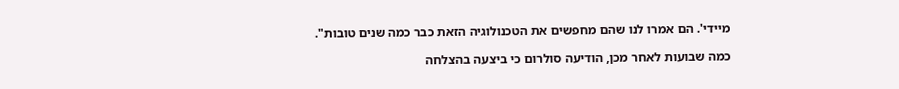מיידי'. הם אמרו לנו שהם מחפשים את הטכנולוגיה הזאת כבר כמה שנים טובות".

כמה שבועות לאחר מכן, הודיעה סולרום כי ביצעה בהצלחה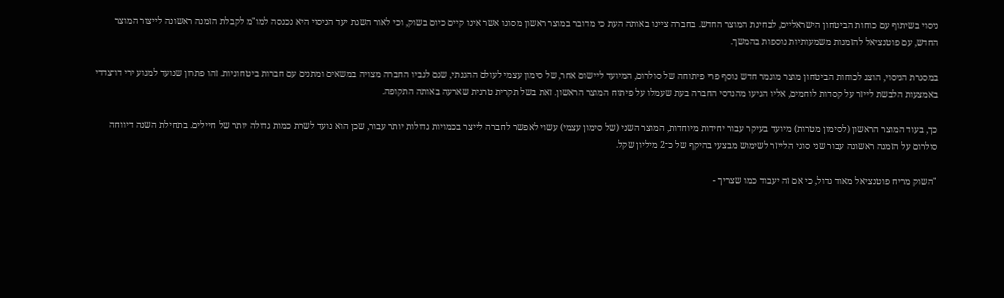ניסוי בשיתוף עם כוחות הביטחון הישראליים, לבחינת המוצר החדש. בחברה ציינו באותה העת כי מדובר במוצר ראשון מסוגו אשר אינו קיים כיום בשוק, וכי לאור השגת יעד הניסוי היא נכנסה למו"מ לקבלת הזמנה ראשונה לייצור המוצר החדש, עם פוטנציאל להזמנות משמעותיות נוספות בהמשך.

במסגרת הניסוי, הוצג לכוחות הביטחון מוצר מוגמר חדש נוסף פרי פיתוחה של סולרום, המיועד ליישום אחר, של סימון עצמי לעולם ההגנתי, שגם לגביו החברה מצויה במשאים ומתנים עם חברות ביטחוניות. זהו פתרון שנועד למנוע ירי דו־צדדי באמצעות הלבשת לייזר על קסדות לוחמים, אליו הגיעו מהנדסי החברה בעת שעמלו על פיתוח המוצר הראשון. זאת בשל תקרית טרגית שארעה באותה התקופה.

כך, בעוד המוצר הראשון (לסימון מטרות) מיועד בעיקר עבור יחידות מיוחדות, המוצר השני (של סימון עצמי) עשוי לאפשר לחברה לייצר בכמויות גדולות יותר עבור, שכן הוא נועד לשרת כמות גדולה יותר של חיילים. בתחילת השנה דיווחה סולרום על הזמנה ראשונה עבור שני סוגי הלייזר לשימוש מבצעי בהיקף של כ־2 מיליון שקל.

"השוק מריח פוטנציאל מאוד גדול, כי אם זה יעבוד כמו שצריך -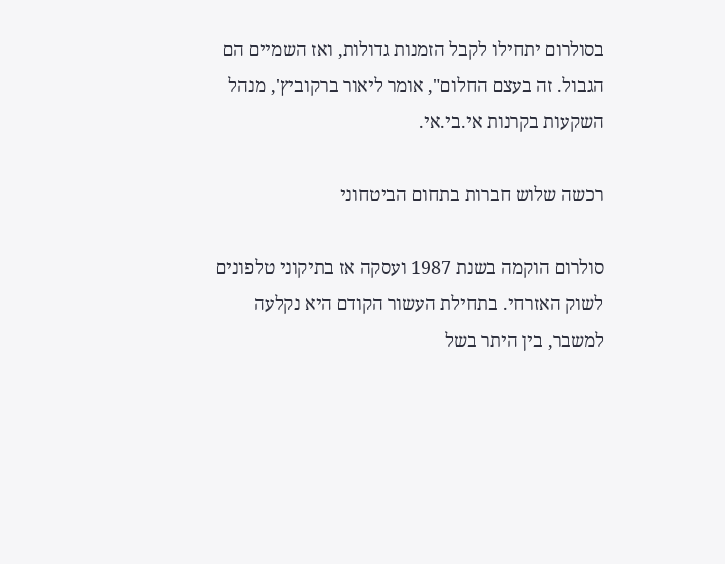בסולרום יתחילו לקבל הזמנות גדולות, ואז השמיים הם הגבול. זה בעצם החלום", אומר ליאור ברקוביץ', מנהל השקעות בקרנות אי.בי.אי.

רכשה שלוש חברות בתחום הביטחוני

סולרום הוקמה בשנת 1987 ועסקה אז בתיקוני טלפונים לשוק האזרחי. בתחילת העשור הקודם היא נקלעה למשבר, בין היתר בשל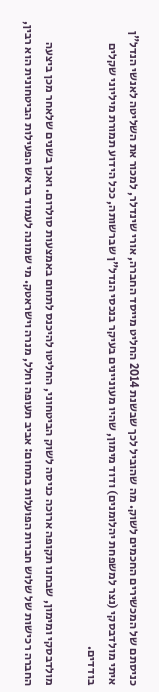כניסתם של המכשירים החכמים לשוק. מה שהוביל לכך שבשנת 2014 החליט מייסד החברה, אורי שינדלר, למכור את השליטה לאנשי הנדל"ן איתי מולדבסקי (נצר למשפחת יהלומנים) ודוד מימון, שהיו מעוניינים בעיקר בנכסי הנדל"ן שברשותה, ככל הידוע תמורת מיליוני שקלים בודדים.

מולדבסקי ומימון, שבחנו תקופה ארוכה כניסה לשוק הביטחוני, החליטו להיכנס לתחום באמצעות סולרום. ואכן בשנים שלאחר מכן ביצעה החברה רכישות של שלוש חברות הפועלות בתחום: אביב תעופה וחלל, מנרה וישראטק. מי שמונה לעמוד בראש הפעילות הביטחונית הוא רבין,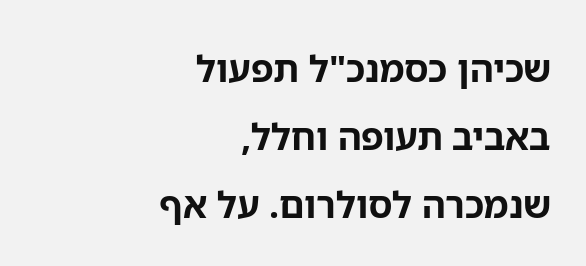שכיהן כסמנכ"ל תפעול באביב תעופה וחלל, שנמכרה לסולרום. על אף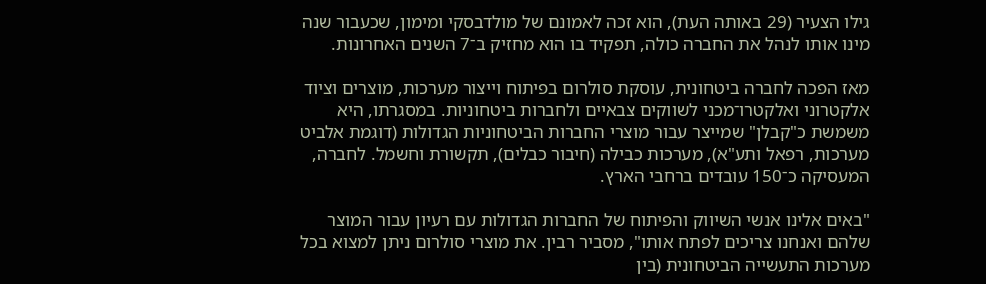גילו הצעיר (29 באותה העת), הוא זכה לאמונם של מולדבסקי ומימון, שכעבור שנה מינו אותו לנהל את החברה כולה, תפקיד בו הוא מחזיק ב־7 השנים האחרונות.

מאז הפכה לחברה ביטחונית, עוסקת סולרום בפיתוח וייצור מערכות, מוצרים וציוד אלקטרוני ואלקטרו־מכני לשווקים צבאיים ולחברות ביטחוניות. במסגרתו, היא משמשת כ"קבלן" שמייצר עבור מוצרי החברות הביטחוניות הגדולות (דוגמת אלביט מערכות, רפאל ותע"א), מערכות כבילה (חיבור כבלים), תקשורת וחשמל. לחברה, המעסיקה כ־150 עובדים ברחבי הארץ.

"באים אלינו אנשי השיווק והפיתוח של החברות הגדולות עם רעיון עבור המוצר שלהם ואנחנו צריכים לפתח אותו", מסביר רבין. את מוצרי סולרום ניתן למצוא בכל מערכות התעשייה הביטחונית (בין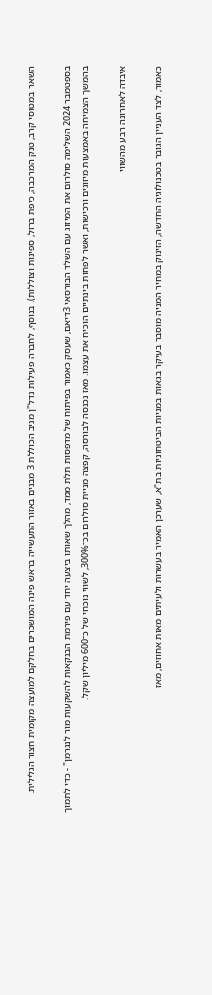השאר במטוסי קרב, טנק המרכבה, כיפת ברזל, ספינות וצוללות). בנוסף, לחברה פעילות נדל"ן מניב הכוללת 3 מבנים באזור התעשייה בראש פינה המושכרים בחלקם למועצה מקומית חצור הגלילית.

בספטמבר 2024 השלימה סולרום את המיזוג עם השלד הבורסאי 3דיאם, שעסק כאמור בפיתוח של מדפסות תלת ממד, מהלך שאותו ביצעה יחד עם פירמת הבנקאות להשקעות מור לנגרמן" - כדי לתמוך בהמשך הצמיחה באמצעות מיזוגים ורכישות, ואשר לפחות בינתיים הוכיח את עצמו. מאז נכנסה לבורסה, קפצה מניית סולרום בכ־300%, לשווי נוכחי של כ־600 מיליון שקל.

איבדה לאחרונה רבע מהשווי

כאמור, לצד העניין הגובר בטכנולוגיה החדשה, הזינוק במחיר המניה מוסבר בעיקר בגאות במניות הביטחוניות בת"א, שערכן האמיר בעשרות ולעיתים מאות אחוזים, מאז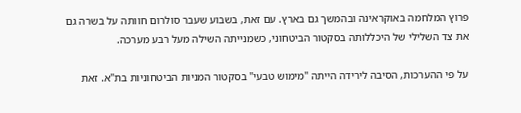פרוץ המלחמה באוקראינה ובהמשך גם בארץ. עם זאת, בשבוע שעבר סולרום חוותה על בשרה גם את צד השלילי של היכללותה בסקטור הביטחוני, כשמנייתה השילה מעל רבע מערכה.

על פי ההערכות, הסיבה לירידה הייתה "מימוש טבעי" בסקטור המניות הביטחוניות בת"א. זאת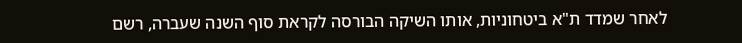לאחר שמדד ת"א ביטחוניות, אותו השיקה הבורסה לקראת סוף השנה שעברה, רשם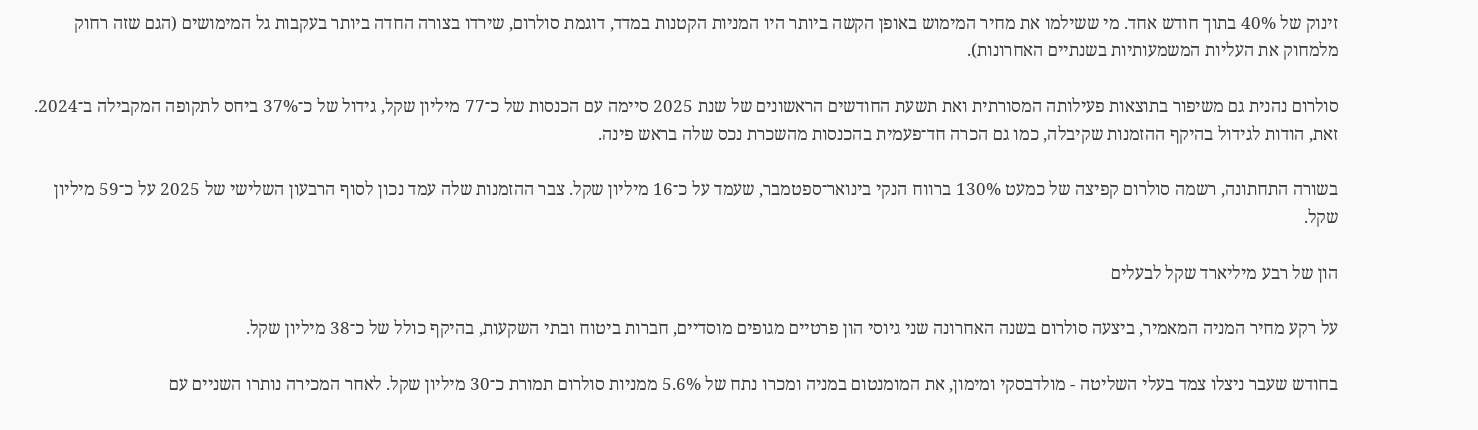זינוק של 40% בתוך חודש אחד. מי ששילמו את מחיר המימוש באופן הקשה ביותר היו המניות הקטנות במדד, דוגמת סולרום, שירדו בצורה החדה ביותר בעקבות גל המימושים (הגם שזה רחוק מלמחוק את העליות המשמעותיות בשנתיים האחרונות).

סולרום נהנית גם משיפור בתוצאות פעילותה המסורתית ואת תשעת החודשים הראשונים של שנת 2025 סיימה עם הכנסות של כ־77 מיליון שקל, גידול של כ־37% ביחס לתקופה המקבילה ב־2024. זאת, הודות לגידול בהיקף ההזמנות שקיבלה, כמו גם הכרה חד־פעמית בהכנסות מהשכרת נכס שלה בראש פינה.

בשורה התחתונה, רשמה סולרום קפיצה של כמעט 130% ברווח הנקי בינואר־ספטמבר, שעמד על כ־16 מיליון שקל. צבר ההזמנות שלה עמד נכון לסוף הרבעון השלישי של 2025 על כ־59 מיליון שקל.

הון של רבע מיליארד שקל לבעלים

על רקע מחיר המניה המאמיר, ביצעה סולרום בשנה האחרונה שני גיוסי הון פרטיים מגופים מוסדיים, חברות ביטוח ובתי השקעות, בהיקף כולל של כ־38 מיליון שקל.

בחודש שעבר ניצלו צמד בעלי השליטה - מולדבסקי ומימון, את המומנטום במניה ומכרו נתח של 5.6% ממניות סולרום תמורת כ־30 מיליון שקל. לאחר המכירה נותרו השניים עם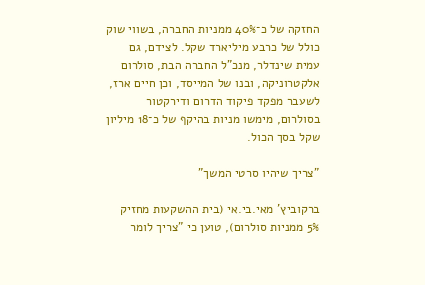החזקה של כ־40% ממניות החברה, בשווי שוק כולל של כרבע מיליארד שקל. לצידם, גם עמית שינדלר, מנכ"ל החברה הבת, סולרום אלקטרוניקה, ובנו של המייסד, וכן חיים ארז, לשעבר מפקד פיקוד הדרום ודירקטור בסולרום, מימשו מניות בהיקף של כ־18 מיליון שקל בסך הכול.

"צריך שיהיו סרטי המשך"

ברקוביץ' מאי.בי.אי (בית ההשקעות מחזיק 5% ממניות סולרום), טוען כי "צריך לומר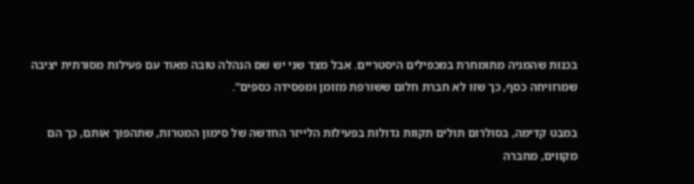בכנות שהמניה מתומחרת במכפילים היסטריים. אבל מצד שני יש שם הנהלה טובה מאוד עם פעילות מסורתית יציבה שמרוויחה כסף, כך שזו לא חברת חלום ששורפת מזומן ומפסידה כספים".

במבט קדימה, בסולרום תולים תקוות גדולות בפעילות הלייזר החדשה של סימון המטרות, שתהפוך אותם, כך הם מקווים, מחברה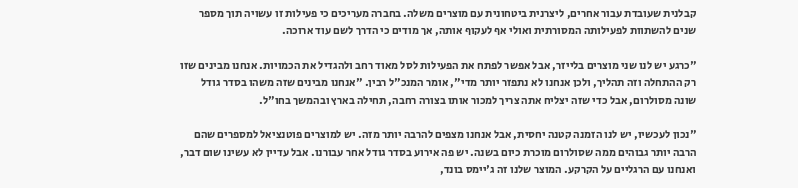קבלנית שעובדת עבור אחרים, ליצרנית ביטחונית עם מוצרים משלה. בחברה מעריכים כי פעילות זו עשויה תוך מספר שנים להשתוות לפעילותה המסורתית ואולי אף לעקוף אותה, אך מודים כי הדרך לשם עוד ארוכה.

"כרגע יש לנו שני מוצרים בלייזר, אבל אפשר לפתח את הפעילות לסל מאוד רחב ולהגדיל את הכמויות. אנחנו מבינים שזו רק ההתחלה וזה תהליך, ולכן אנחנו לא נתפזר יותר מדי", אומר המנכ"ל רבין. "אנחנו מבינים שזה משהו בסדר גודל שונה מסולרום, אבל כדי שזה יצליח אתה צריך למכור אותו בצורה רחבה, תחילה בארץ ובהמשך בחו"ל.

"נכון לעכשיו, יש לנו הזמנה קטנה יחסית, אבל אנחנו מצפים להרבה יותר מזה. יש למוצרים פוטנציאל למספרים שהם הרבה יותר גבוהים ממה שסולרום מוכרת כיום בשנה. יש פה אירוע בסדר גודל אחר עבורנו. אבל עדיין לא עשינו שום דבר, ואנחנו עם הרגליים על הקרקע. המוצר שלנו זה ג'יימס בונד,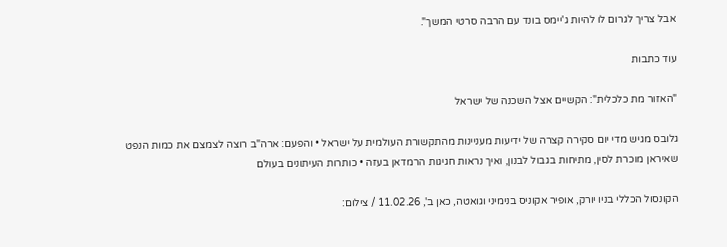אבל צריך לגרום לו להיות ג'יימס בונד עם הרבה סרטי המשך".

עוד כתבות

"האזור מת כלכלית": הקשיים אצל השכנה של ישראל

גלובס מגיש מדי יום סקירה קצרה של ידיעות מעניינות מהתקשורת העולמית על ישראל • והפעם: ארה"ב רוצה לצמצם את כמות הנפט שאיראן מוכרת לסין, מתיחות בגבול לבנון, ואיך נראות חגיגות הרמדאן בעזה • כותרות העיתונים בעולם

הקונסול הכללי בניו יורק, אופיר אקוניס בנימיני וגואטה, כאן ב', 11.02.26 / צילום: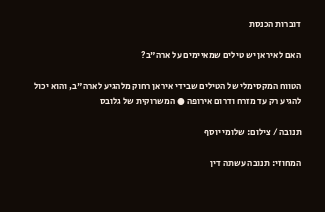דוברות הכנסת

האם לאיראן יש טילים שמאיימים על ארה"ב?

הטווח המקסימלי של הטילים שבידי איראן רחוק מלהגיע לארה"ב, והוא יכול להגיע רק עד מזרח ודרום אירופה ● המשרוקית של גלובס

תנובה / צילום: שלומי יוסף

המחוזי: תנובה עשתה דין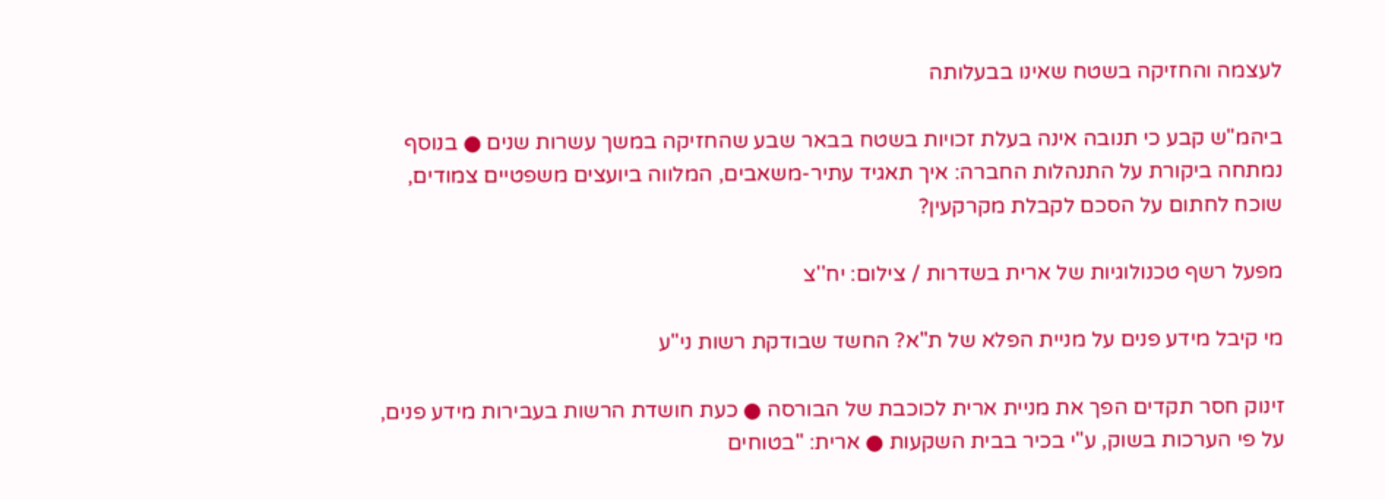לעצמה והחזיקה בשטח שאינו בבעלותה

ביהמ"ש קבע כי תנובה אינה בעלת זכויות בשטח בבאר שבע שהחזיקה במשך עשרות שנים ● בנוסף נמתחה ביקורת על התנהלות החברה: איך תאגיד עתיר-משאבים, המלווה ביועצים משפטיים צמודים, שוכח לחתום על הסכם לקבלת מקרקעין?

מפעל רשף טכנולוגיות של ארית בשדרות / צילום: יח''צ

מי קיבל מידע פנים על מניית הפלא של ת"א? החשד שבודקת רשות ני"ע

זינוק חסר תקדים הפך את מניית ארית לכוכבת של הבורסה ● כעת חושדת הרשות בעבירות מידע פנים, על פי הערכות בשוק, ע"י בכיר בבית השקעות ● ארית: "בטוחים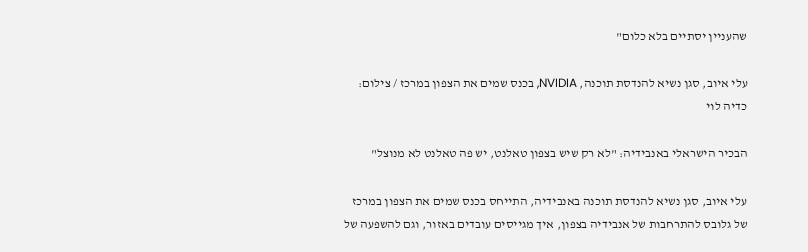שהעניין יסתיים בלא כלום"

עלי איוב, סגן נשיא להנדסת תוכנה, NVIDIA, בכנס שמים את הצפון במרכז / צילום: כדיה לוי

הבכיר הישראלי באנבידיה: "לא רק שיש בצפון טאלנט, יש פה טאלנט לא מנוצל"

עלי איוב, סגן נשיא להנדסת תוכנה באנבידיה, התייחס בכנס שמים את הצפון במרכז של גלובס להתרחבות של אנבידיה בצפון, איך מגייסים עובדים באזור, וגם להשפעה של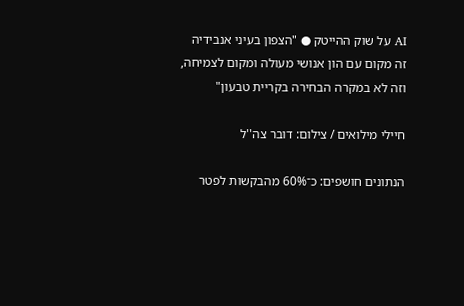AI על שוק ההייטק ● "הצפון בעיני אנבידיה זה מקום עם הון אנושי מעולה ומקום לצמיחה, וזה לא במקרה הבחירה בקריית טבעון"

חיילי מילואים / צילום: דובר צה''ל

הנתונים חושפים: כ־60% מהבקשות לפטר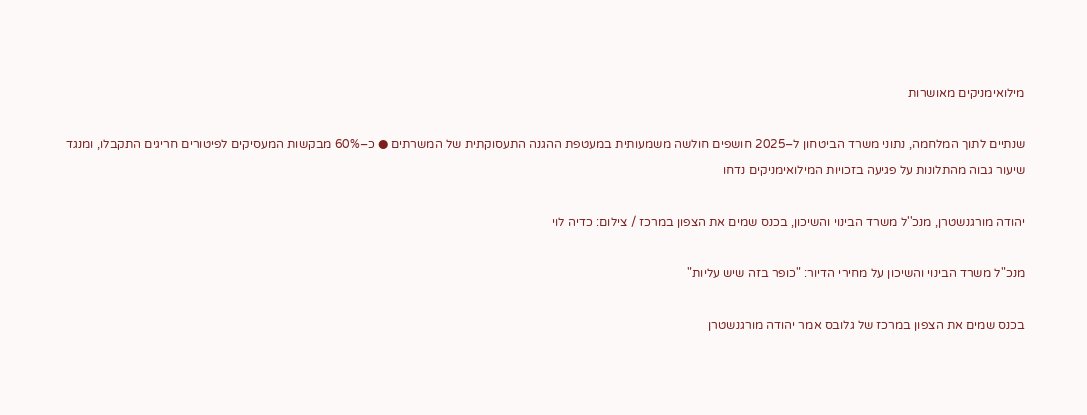מילואימניקים מאושרות

שנתיים לתוך המלחמה, נתוני משרד הביטחון ל–2025 חושפים חולשה משמעותית במעטפת ההגנה התעסוקתית של המשרתים ● כ–60% מבקשות המעסיקים לפיטורים חריגים התקבלו, ומנגד שיעור גבוה מהתלונות על פגיעה בזכויות המילואימניקים נדחו

יהודה מורגנשטרן, מנכ''ל משרד הבינוי והשיכון, בכנס שמים את הצפון במרכז / צילום: כדיה לוי

מנכ"ל משרד הבינוי והשיכון על מחירי הדיור: "כופר בזה שיש עליות"

בכנס שמים את הצפון במרכז של גלובס אמר יהודה מורגנשטרן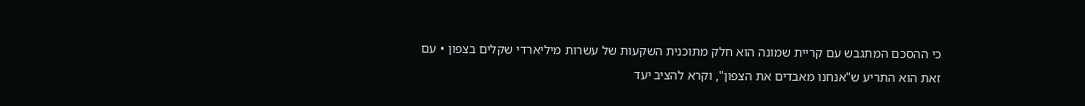כי ההסכם המתגבש עם קריית שמונה הוא חלק מתוכנית השקעות של עשרות מיליארדי שקלים בצפון • עם זאת הוא התריע ש"אנחנו מאבדים את הצפון", וקרא להציב יעד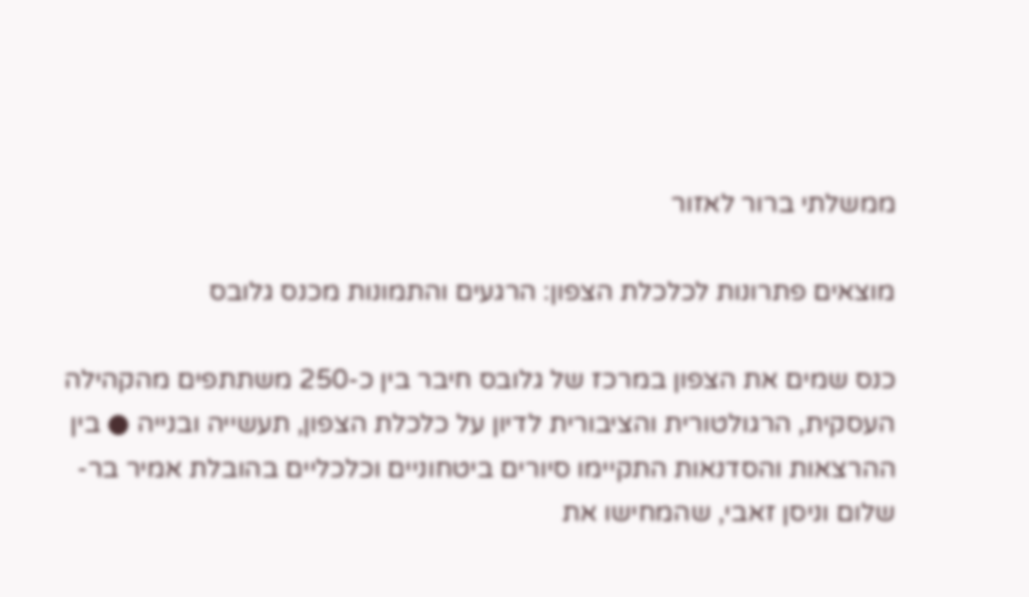ממשלתי ברור לאזור

מוצאים פתרונות לכלכלת הצפון: הרגעים והתמונות מכנס גלובס

כנס שמים את הצפון במרכז של גלובס חיבר בין כ-250 משתתפים מהקהילה העסקית, הרגולטורית והציבורית לדיון על כלכלת הצפון, תעשייה ובנייה ● בין ההרצאות והסדנאות התקיימו סיורים ביטחוניים וכלכליים בהובלת אמיר בר-שלום וניסן זאבי, שהמחישו את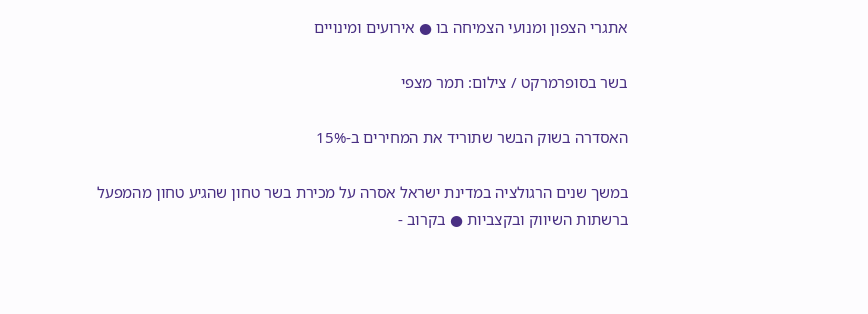אתגרי הצפון ומנועי הצמיחה בו ● אירועים ומינויים

בשר בסופרמרקט / צילום: תמר מצפי

האסדרה בשוק הבשר שתוריד את המחירים ב-15%

במשך שנים הרגולציה במדינת ישראל אסרה על מכירת בשר טחון שהגיע טחון מהמפעל ברשתות השיווק ובקצביות ● בקרוב -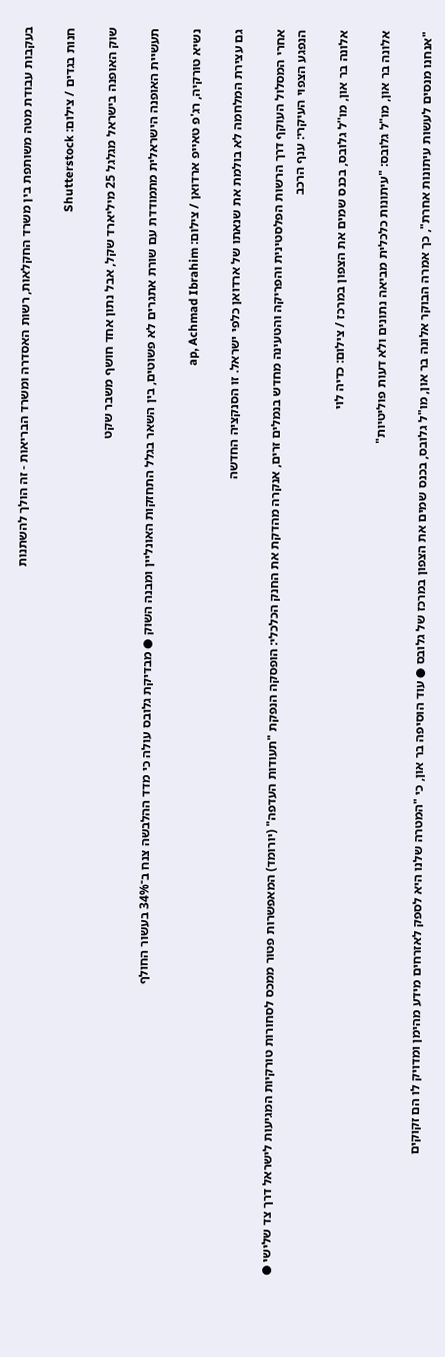בעקבות עבודת מטה משותפת בין משרד החקלאות, רשות האסדרה ומשרד הבריאות - זה הולך להשתנות

חנות בגדים / צילום: Shutterstock

שוק האופנה בישראל מגלגל 25 מיליארד שקל, אבל נתון אחד חושף משבר שקט

תעשיית האופנה הישראלית מתמודדת עם שורת אתגרים לא פשוטים, בין השאר בגלל התחזקות האונליין ומבנה השוק ● מבדיקת גלובס עולה כי מדד ההלבשה צנח ב־34% בעשור החולף

נשיא טורקיה, רג'פ טאייפ ארדואן / צילום: ap, Achmad Ibrahim

גם עצירת המלחמה לא בולמת את שנאתו של ארדואן כלפי ישראל. זו הסנקציה החדשה

אחרי המסלול העוקף דרך הרשות הפלסטינית והפריקה והטעינה מחדש בנמלים זרים, אנקרה מהדקת את החנק הכלכלי: הופסקה הנפקת "תעודות העדפה" (יורומד) המאפשרות פטור ממכס לסחורות טורקיות המגיעות לישראל דרך צד שלישי ● הנפגע הצפוי העיקרי: ענף הרכב

אלונה בר און, מו''ל גלובס, בכנס שמים את הצפון במרכז / צילום: כדיה לוי

אלונה בר און, מו"ל גלובס: "עיתונות כלכלית מביאה נתונים ולא דעות פוליטיות"

"אנחנו מנסים לעשות עיתונות אחרת", כך אמרה הבוקר אלונה בר און, מו"ל גלובס, בכנס שמים את הצפון במרכז של גלובס ● עוד הוסיפה בר און, כי "המטרה שלנו היא לספק לאזרחים מידע מהימן ומדויק לו הם זקוקים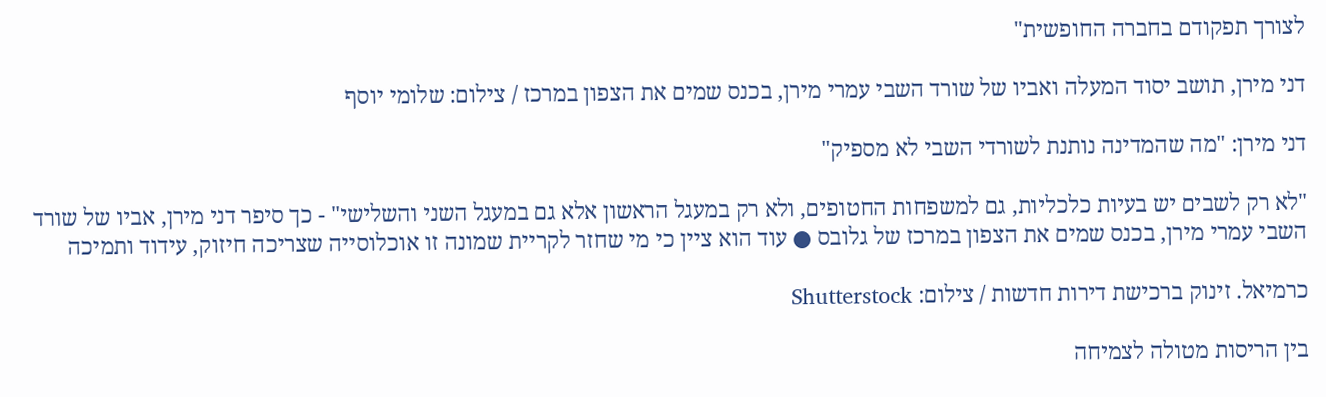לצורך תפקודם בחברה החופשית"

דני מירן, תושב יסוד המעלה ואביו של שורד השבי עמרי מירן, בכנס שמים את הצפון במרכז / צילום: שלומי יוסף

דני מירן: "מה שהמדינה נותנת לשורדי השבי לא מספיק"

"לא רק לשבים יש בעיות כלכליות, גם למשפחות החטופים, ולא רק במעגל הראשון אלא גם במעגל השני והשלישי" - כך סיפר דני מירן, אביו של שורד השבי עמרי מירן, בכנס שמים את הצפון במרכז של גלובס ● עוד הוא ציין כי מי שחזר לקריית שמונה זו אוכלוסייה שצריכה חיזוק, עידוד ותמיכה

כרמיאל. זינוק ברכישת דירות חדשות / צילום: Shutterstock

בין הריסות מטולה לצמיחה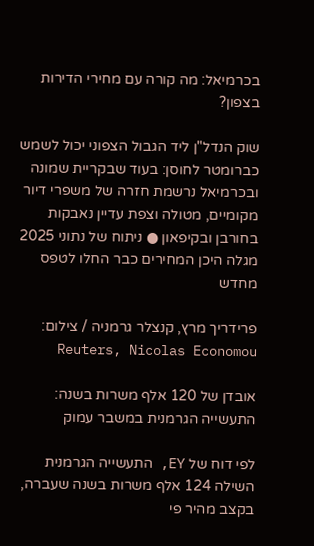בכרמיאל: מה קורה עם מחירי הדירות בצפון?

שוק הנדל"ן ליד הגבול הצפוני יכול לשמש כברומטר לחוסן: בעוד שבקריית שמונה ובכרמיאל נרשמת חזרה של משפרי דיור מקומיים, מטולה וצפת עדיין נאבקות בחורבן ובקיפאון ● ניתוח של נתוני 2025 מגלה היכן המחירים כבר החלו לטפס מחדש

פרידריך מרץ, קנצלר גרמניה / צילום: Reuters, Nicolas Economou

אובדן של 120 אלף משרות בשנה: התעשייה הגרמנית במשבר עמוק

לפי דוח של EY, התעשייה הגרמנית השילה 124 אלף משרות בשנה שעברה, בקצב מהיר פי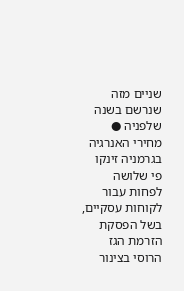שניים מזה שנרשם בשנה שלפניה ● מחירי האנרגיה בגרמניה זינקו פי שלושה לפחות עבור לקוחות עסקיים, בשל הפסקת הזרמת הגז הרוסי בצינור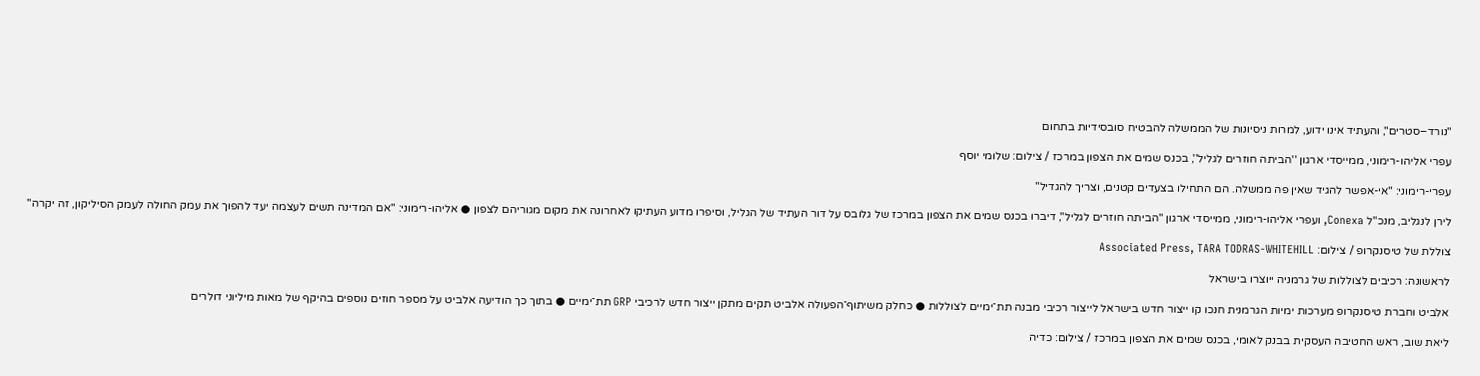"נורד–סטרים", והעתיד אינו ידוע, למרות ניסיונות של הממשלה להבטיח סובסידיות בתחום

עפרי אליהו-רימוני, ממייסדי ארגון ''הביתה חוזרים לגליל'', בכנס שמים את הצפון במרכז / צילום: שלומי יוסף

עפרי-רימוני: "אי-אפשר להגיד שאין פה ממשלה. הם התחילו בצעדים קטנים, וצריך להגדיל"

לירן לנגליב, מנכ"ל Conexa, ועפרי אליהו-רימוני, ממייסדי ארגון "הביתה חוזרים לגליל", דיברו בכנס שמים את הצפון במרכז של גלובס על דור העתיד של הגליל, וסיפרו מדוע העתיקו לאחרונה את מקום מגוריהם לצפון ● אליהו-רימוני: "אם המדינה תשים לעצמה יעד להפוך את עמק החולה לעמק הסיליקון, זה יקרה"

צוללת של טיסנקרופ / צילום: Associated Press, TARA TODRAS-WHITEHILL

לראשונה: רכיבים לצוללות של גרמניה ייוצרו בישראל

אלביט וחברת טיסנקרופ מערכות ימיות הגרמנית חנכו קו ייצור חדש בישראל לייצור רכיבי מבנה תת־ימיים לצוללות ● כחלק משיתוף־הפעולה אלביט תקים מתקן ייצור חדש לרכיבי GRP תת־ימיים ● בתוך כך הודיעה אלביט על מספר חוזים נוספים בהיקף של מאות מיליוני דולרים

ליאת שוב, ראש החטיבה העסקית בבנק לאומי, בכנס שמים את הצפון במרכז / צילום: כדיה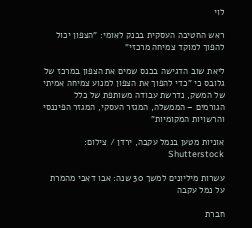לוי

ראש החטיבה העסקית בבנק לאומי: "הצפון יכול להפוך למוקד צמיחה מרכזי"

ליאת שוב הדגישה בכנס שמים את הצפון במרכז של גלובס כי "כדי להפוך את הצפון למנוע צמיחה אמיתי של המשק, נדרשת עבודה משותפת של כלל הגורמים – הממשלה, המגזר העסקי, המגזר הפיננסי והרשויות המקומיות"

אוניות מטען בנמל עקבה, ירדן / צילום: Shutterstock

עשרות מיליונים למשך 30 שנה: אבו דאבי מהמרת על נמל עקבה

חברת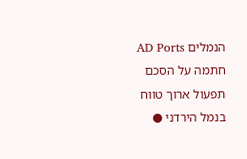הנמלים AD Ports חתמה על הסכם תפעול ארוך טווח בנמל הירדני ●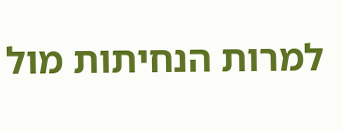למרות הנחיתות מול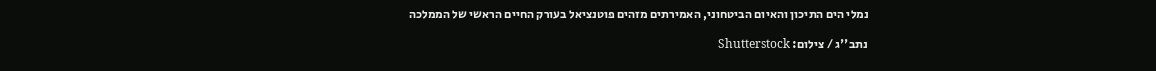נמלי הים התיכון והאיום הביטחוני, האמירתים מזהים פוטנציאל בעורק החיים הראשי של הממלכה

נתב''ג / צילום: Shutterstock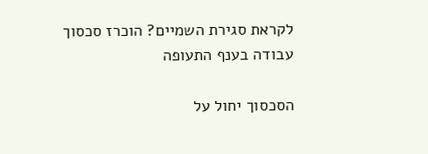לקראת סגירת השמיים? הוכרז סכסוך עבודה בענף התעופה

הסכסוך יחול על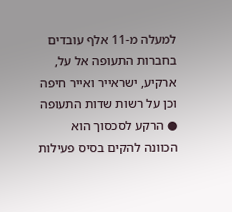למעלה מ-11 אלף עובדים בחברות התעופה אל על, ארקיע, ישראייר ואייר חיפה וכן על רשות שדות התעופה ● הרקע לסכסוך הוא הכוונה להקים בסיס פעילות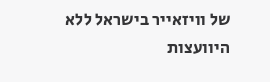של וויזאייר בישראל ללא היוועצות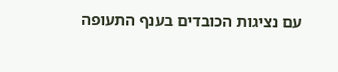עם נציגות הכובדים בענף התעופה